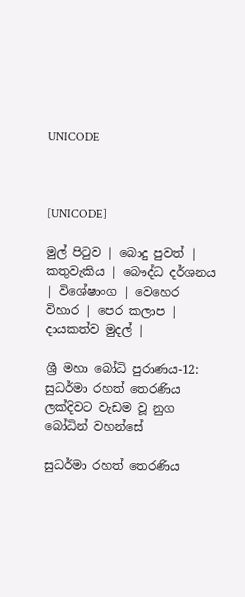UNICODE



[UNICODE]

මුල් පිටුව | බොදු පුවත් | කතුවැකිය | බෞද්ධ දර්ශනය | විශේෂාංග | වෙහෙර විහාර | පෙර කලාප | දායකත්ව මුදල් |

ශ්‍රී මහා බෝධි පුරාණය-12: සුධර්මා රහත් තෙරණිය ලක්දිවට වැඩම වූ නුග බෝධින් වහන්සේ

සුධර්මා රහත් තෙරණිය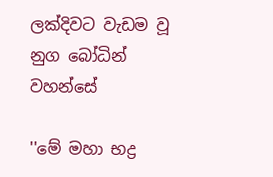ලක්දිවට වැඩම වූ නුග බෝධින් වහන්සේ

''මේ මහා භද්‍ර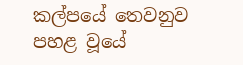කල්පයේ තෙවනුව පහළ වූයේ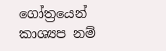ගෝත්‍රයෙන් කාශ්‍යප නම්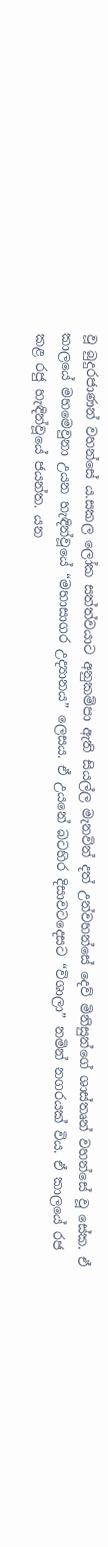වූ බුදුරජාණන් වහන්සේ ය.සකල ලෝක සත්ත්වයාට අනුකම්පා ඇති සියල්ල මැනවින් දත් උන්වහන්සේ දෙව් මිනිසුන්ගේ ශාස්තෘන් වහන්සේ වූ සේක. ඒ කාලයේ මහමෙවුනා උයන හැඳින්වූයේ “මහාසාගර උද්‍යානය” ලෙසය. ඒ උයනේ බටහිර දිසාවටදෙසට “විශාලා” නමින් නගරයක් විය. ඒ කාලයේ රජ කළ රජු හැඳින්වූයේ ජයන්ත. යන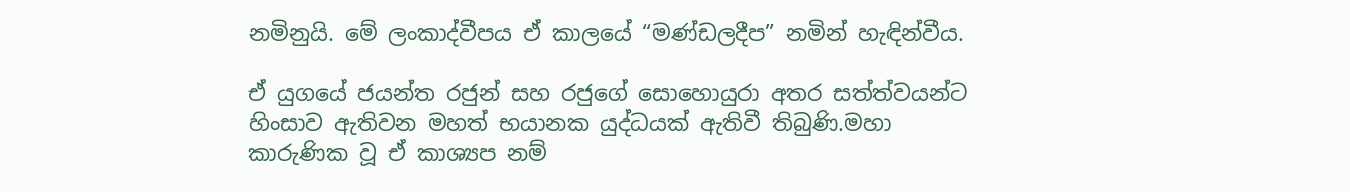නමිනුයි. මේ ලංකාද්වීපය ඒ කාලයේ “මණ්ඩලදීප” නමින් හැඳින්වීය.

ඒ යුගයේ ජයන්ත රජුන් සහ රජුගේ සොහොයුරා අතර සත්ත්වයන්ට හිංසාව ඇතිවන මහත් භයානක යුද්ධයක් ඇතිවී තිබුණි.මහා කාරුණික වූ ඒ කාශ්‍යප නම්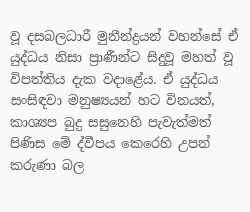වූ දසබලධාරී මුනීන්ද්‍රයන් වහන්සේ ඒ යුද්ධය නිසා ප්‍රාණීන්ට සිදුවූ මහත් වූ විපත්තිය දැක වදාළේය. ඒ යුද්ධය සංසිඳවා මනුෂ්‍යයන් හට විනයත්, කාශ්‍යප බුදු සසුනෙහි පැවැත්මත් පිණිස මේ ද්වීපය කෙරෙහි උපන් කරුණා බල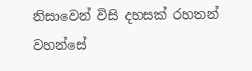නිසාවෙන් විසි දහසක් රහතන් වහන්සේ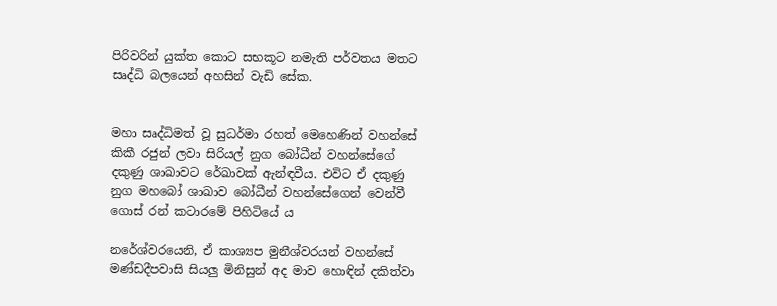පිරිවරින් යුක්ත කොට සභකූට නමැති පර්වතය මතට සෘද්ධි බලයෙන් අහසින් වැඩි සේක.


මහා සෘද්ධිමත් වූ සුධර්මා රහත් මෙහෙණින් වහන්සේ කිකී රජුන් ලවා සිරියල් නුග බෝධීන් වහන්සේගේ දකුණු ශාඛාවට රේඛාවක් ඇන්ඳවීය. එවිට ඒ දකුණු නුග මහබෝ ශාඛාව බෝධීන් වහන්සේගෙන් වෙන්වී ගොස් රන් කටාරමේ පිහිටියේ ය

නරේශ්වරයෙනි, ඒ කාශ්‍යප මුනීශ්වරයන් වහන්සේ මණ්ඩදීපවාසි සියලු මිනිසුන් අද මාව හොඳින් දකිත්වා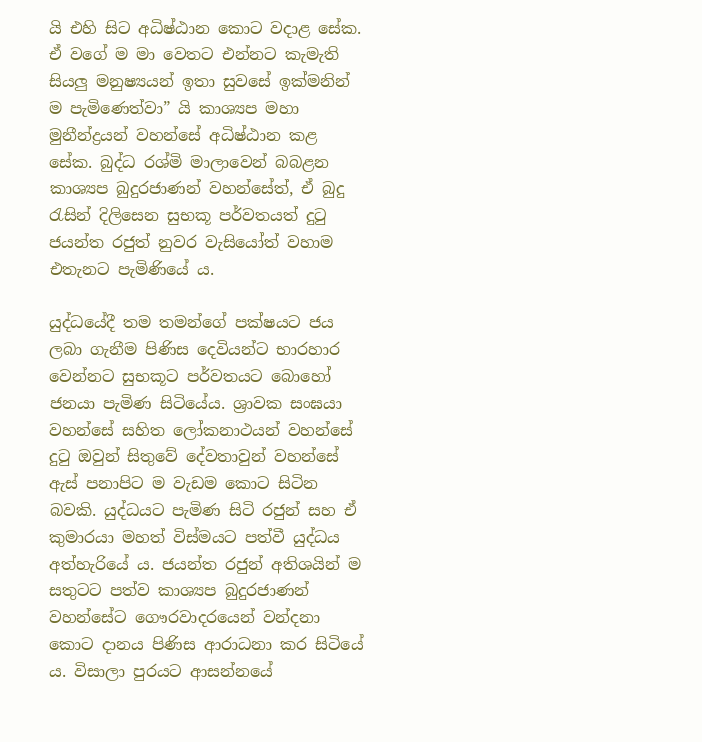යි එහි සිට අධිෂ්ඨාන කොට වදාළ සේක. ඒ වගේ ම මා වෙතට එන්නට කැමැති සියලු මනුෂ්‍යයන් ඉතා සුවසේ ඉක්මනින් ම පැමිණෙත්වා” යි කාශ්‍යප මහා මුනීන්ද්‍රයන් වහන්සේ අධිෂ්ඨාන කළ සේක. බුද්ධ රශ්මි මාලාවෙන් බබළන කාශ්‍යප බුදුරජාණන් වහන්සේත්, ඒ බුදු රැසින් දිලිසෙන සුභකූ පර්වතයත් දුටු ජයන්ත රජුත් නුවර වැසියෝත් වහාම එතැනට පැමිණියේ ය.

යුද්ධයේදී තම තමන්ගේ පක්ෂයට ජය ලබා ගැනීම පිණිස දෙවියන්ට භාරහාර වෙන්නට සුභකූට පර්වතයට බොහෝ ජනයා පැමිණ සිටියේය. ශ්‍රාවක සංඝයා වහන්සේ සහිත ලෝකනාථයන් වහන්සේ දුටු ඔවුන් සිතුවේ දේවතාවුන් වහන්සේ ඇස් පනාපිට ම වැඩම කොට සිටින බවකි. යුද්ධයට පැමිණ සිටි රජුන් සහ ඒ කුමාරයා මහත් විස්මයට පත්වී යුද්ධය අත්හැරියේ ය. ජයන්ත රජුන් අතිශයින් ම සතුටට පත්ව කාශ්‍යප බුදුරජාණන් වහන්සේට ගෞරවාදරයෙන් වන්දනා කොට දානය පිණිස ආරාධනා කර සිටියේ ය. විසාලා පුරයට ආසන්නයේ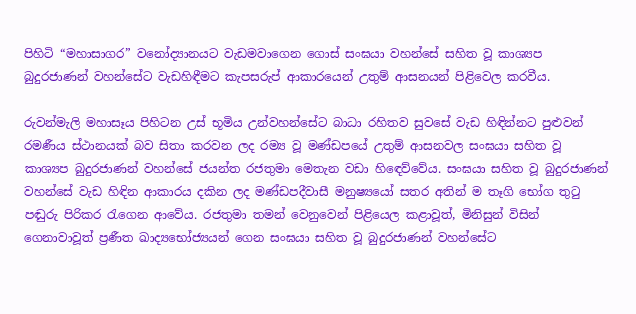පිහිටි “මහාසාගර” වනෝද්‍යානයට වැඩමවාගෙන ගොස් සංඝයා වහන්සේ සහිත වූ කාශ්‍යප බුදුරජාණන් වහන්සේට වැඩහිඳීමට කැපසරුප් ආකාරයෙන් උතුම් ආසනයන් පිළිවෙල කරවීය.

රුවන්මැලි මහාසෑය පිහිටන උස් භූමිය උන්වහන්සේට බාධා රහිතව සුවසේ වැඩ හිඳින්නට පුළුවන් රමණීය ස්ථානයක් බව සිතා කරවන ලද රම්‍ය වූ මණ්ඩපයේ උතුම් ආසනවල සංඝයා සහිත වූ කාශ්‍යප බුදුරජාණන් වහන්සේ ජයන්ත රජතුමා මෙතැන වඩා හිඳෙව්වේය. සංඝයා සහිත වූ බුදුරජාණන් වහන්සේ වැඩ හිඳින ආකාරය දකින ලද මණ්ඩපදීවාසී මනුෂ්‍යයෝ සතර අතින් ම තෑගි භෝග තුටු පඬුරු පිරිකර රැගෙන ආවේය. රජතුමා තමන් වෙනුවෙන් පිළියෙල කළාවූත්, මිනිසුන් විසින් ගෙනාවාවූත් ප්‍රණීත ඛාද්‍යභෝජ්‍යයන් ගෙන සංඝයා සහිත වූ බුදුරජාණන් වහන්සේට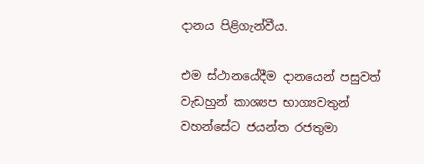දානය පිළිගැන්වීය.

එම ස්ථානයේදීම දානයෙන් පසුවත් වැඩහුන් කාශ්‍යප භාග්‍යවතුන් වහන්සේට ජයන්ත රජතුමා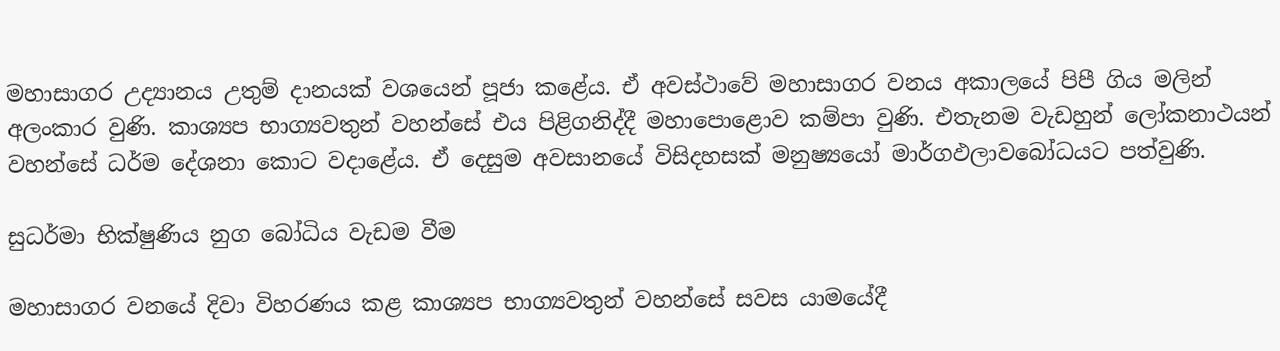මහාසාගර උද්‍යානය උතුම් දානයක් වශයෙන් පූජා කළේය. ඒ අවස්ථාවේ මහාසාගර වනය අකාලයේ පිපී ගිය මලින් අලංකාර වුණි. කාශ්‍යප භාග්‍යවතුන් වහන්සේ එය පිළිගනිද්දී මහාපොළොව කම්පා වුණි. එතැනම වැඩහුන් ලෝකනාථයන් වහන්සේ ධර්ම දේශනා කොට වදාළේය. ඒ දෙසුම අවසානයේ විසිදහසක් මනුෂ්‍යයෝ මාර්ගඵලාවබෝධයට පත්වුණි.

සුධර්මා භික්ෂුණිය නුග බෝධිය වැඩම වීම

මහාසාගර වනයේ දිවා විහරණය කළ කාශ්‍යප භාග්‍යවතුන් වහන්සේ සවස යාමයේදී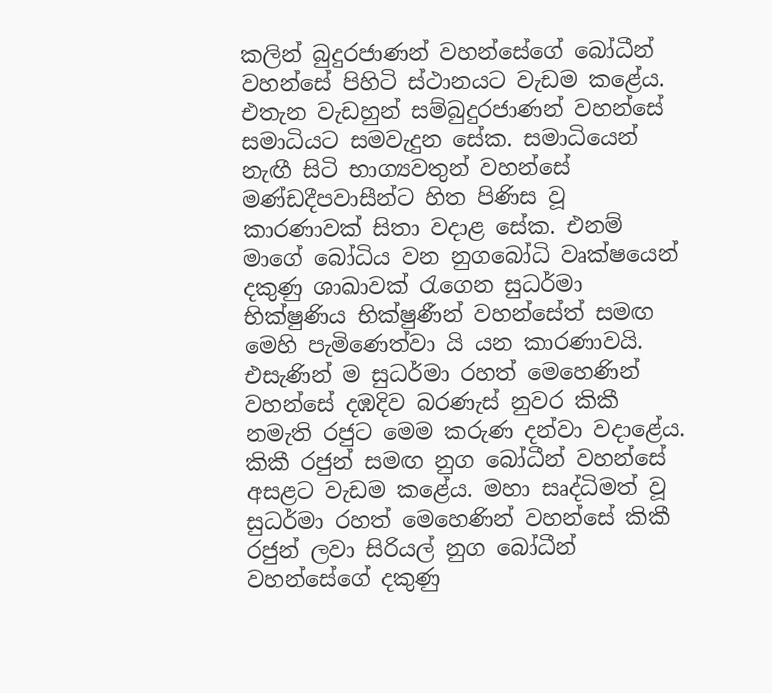කලින් බුදුරජාණන් වහන්සේගේ බෝධීන් වහන්සේ පිහිටි ස්ථානයට වැඩම කළේය. එතැන වැඩහුන් සම්බුදුරජාණන් වහන්සේ සමාධියට සමවැදුන සේක. සමාධියෙන් නැඟී සිටි භාග්‍යවතුන් වහන්සේ මණ්ඩදීපවාසීන්ට හිත පිණිස වූ කාරණාවක් සිතා වදාළ සේක. එනම් මාගේ බෝධිය වන නුගබෝධි වෘක්ෂයෙන් දකුණු ශාඛාවක් රැගෙන සුධර්මා භික්ෂුණිය භික්ෂුණීන් වහන්සේත් සමඟ මෙහි පැමිණෙත්වා යි යන කාරණාවයි. එසැණින් ම සුධර්මා රහත් මෙහෙණින් වහන්සේ දඹදිව බරණැස් නුවර කිකී නමැති රජුට මෙම කරුණ දන්වා වදාළේය. කිකී රජුන් සමඟ නුග බෝධීන් වහන්සේ අසළට වැඩම කළේය. මහා සෘද්ධිමත් වූ සුධර්මා රහත් මෙහෙණින් වහන්සේ කිකී රජුන් ලවා සිරියල් නුග බෝධීන් වහන්සේගේ දකුණු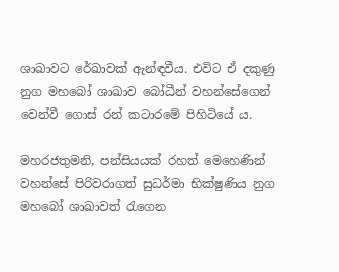ශාඛාවට රේඛාවක් ඇන්ඳවීය. එවිට ඒ දකුණු නුග මහබෝ ශාඛාව බෝධීන් වහන්සේගෙන් වෙන්වී ගොස් රන් කටාරමේ පිහිටියේ ය.

මහරජතුමනි, පන්සියයක් රහත් මෙහෙණින් වහන්සේ පිරිවරාගත් සුධර්මා භික්ෂුණිය නුග මහබෝ ශාඛාවත් රැගෙන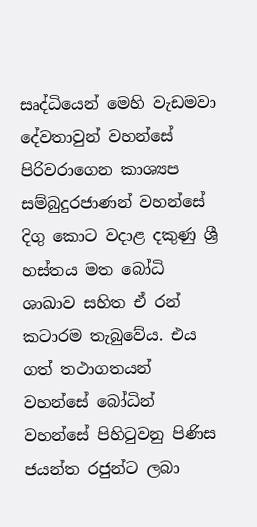සෘද්ධියෙන් මෙහි වැඩමවා දේවතාවුන් වහන්සේ පිරිවරාගෙන කාශ්‍යප සම්බුදුරජාණන් වහන්සේ දිගු කොට වදාළ දකුණු ශ්‍රී හස්තය මත බෝධි ශාඛාව සහිත ඒ රන් කටාරම තැබුවේය. එය ගත් තථාගතයන් වහන්සේ බෝධින් වහන්සේ පිහිටුවනු පිණිස ජයන්ත රජුන්ට ලබා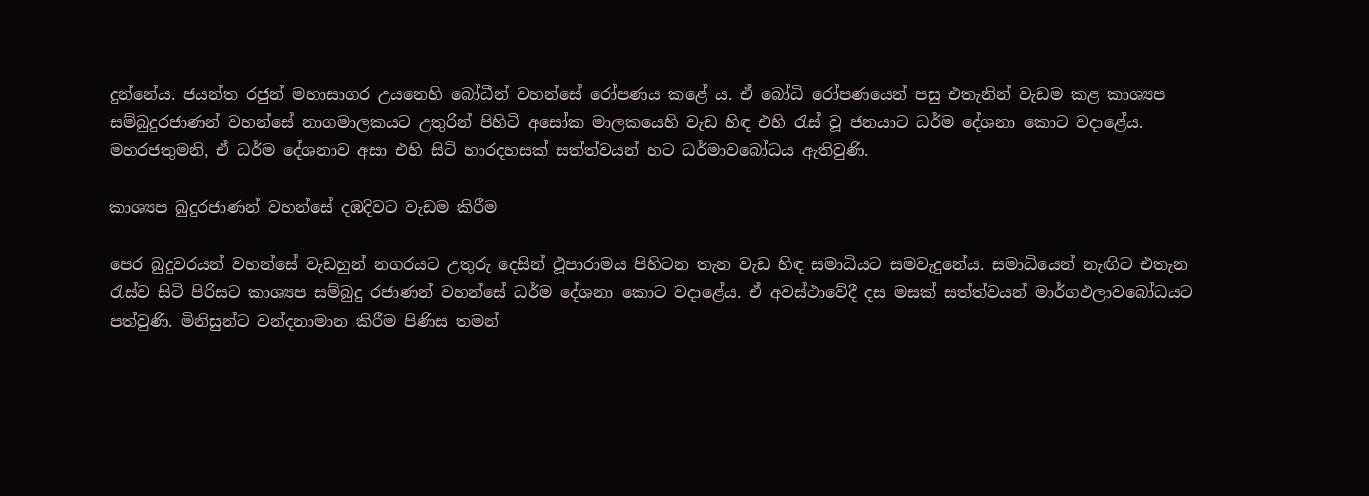දුන්නේය. ජයන්ත රජුන් මහාසාගර උයනෙහි බෝධීන් වහන්සේ රෝපණය කළේ ය. ඒ බෝධි රෝපණයෙන් පසු එතැනින් වැඩම කළ කාශ්‍යප සම්බුදුරජාණන් වහන්සේ නාගමාලකයට උතුරින් පිහිටි අසෝක මාලකයෙහි වැඩ හිඳ එහි රැස් වූ ජනයාට ධර්ම දේශනා කොට වදාළේය. මහරජතුමනි, ඒ ධර්ම දේශනාව අසා එහි සිටි හාරදහසක් සත්ත්වයන් හට ධර්මාවබෝධය ඇතිවුණි.

කාශ්‍යප බුදුරජාණන් වහන්සේ දඹදිවට වැඩම කිරීම

පෙර බුදුවරයන් වහන්සේ වැඩහුන් නගරයට උතුරු දෙසින් ථූපාරාමය පිහිටන තැන වැඩ හිඳ සමාධියට සමවැදුනේය. සමාධියෙන් නැඟිට එතැන රැස්ව සිටි පිරිසට කාශ්‍යප සම්බුදු රජාණන් වහන්සේ ධර්ම දේශනා කොට වදාළේය. ඒ අවස්ථාවේදී දස මසක් සත්ත්වයන් මාර්ගඵලාවබෝධයට පත්වුණි. මිනිසුන්ට වන්දනාමාන කිරීම පිණිස තමන්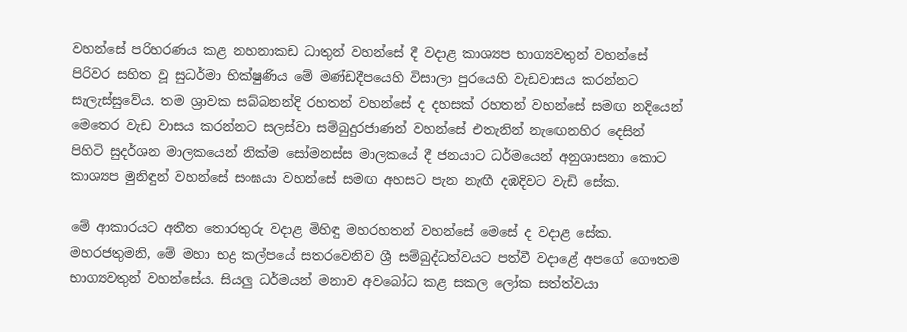වහන්සේ පරිහරණය කළ නහනාකඩ ධාතුන් වහන්සේ දී වදාළ කාශ්‍යප භාග්‍යවතුන් වහන්සේ පිරිවර සහිත වූ සුධර්මා භික්ෂුණිය මේ මණ්ඩදීපයෙහි විසාලා පුරයෙහි වැඩවාසය කරන්නට සැලැස්සුවේය. තම ශ්‍රාවක සබ්බනන්දි රහතන් වහන්සේ ද දහසක් රහතන් වහන්සේ සමඟ නදියෙන් මෙතෙර වැඩ වාසය කරන්නට සලස්වා සම්බුදුරජාණන් වහන්සේ එතැනින් නැඟෙනහිර දෙසින් පිහිටි සුදර්ශන මාලකයෙන් නික්ම සෝමනස්ස මාලකයේ දී ජනයාට ධර්මයෙන් අනුශාසනා කොට කාශ්‍යප මුනිඳුන් වහන්සේ සංඝයා වහන්සේ සමඟ අහසට පැන නැඟී දඹදිවට වැඩි සේක.

මේ ආකාරයට අතීත තොරතුරු වදාළ මිහිඳු මහරහතන් වහන්සේ මෙසේ ද වදාළ සේක. මහරජතුමනි, මේ මහා භද්‍ර කල්පයේ සතරවෙනිව ශ්‍රී සම්බුද්ධත්වයට පත්වී වදාළේ අපගේ ගෞතම භාග්‍යවතුන් වහන්සේය. සියලු ධර්මයන් මනාව අවබෝධ කළ සකල ලෝක සත්ත්වයා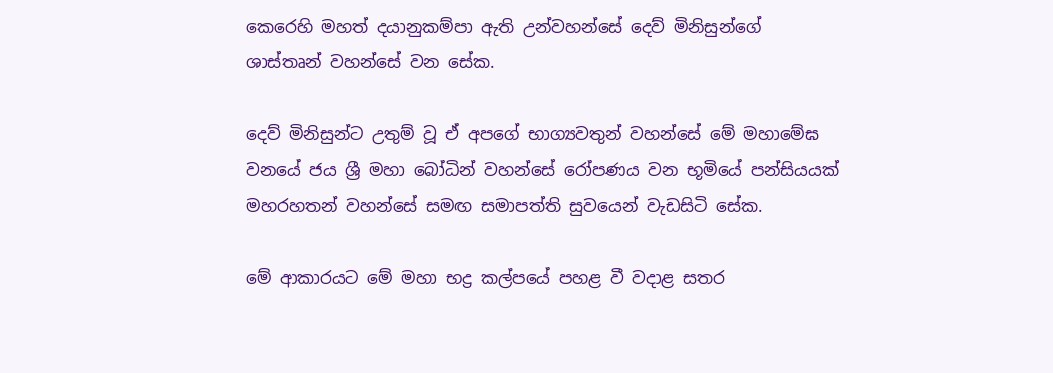කෙරෙහි මහත් දයානුකම්පා ඇති උන්වහන්සේ දෙව් මිනිසුන්ගේ ශාස්තෘන් වහන්සේ වන සේක.

දෙව් මිනිසුන්ට උතුම් වූ ඒ අපගේ භාග්‍යවතුන් වහන්සේ මේ මහාමේඝ වනයේ ජය ශ්‍රී මහා බෝධින් වහන්සේ රෝපණය වන භූමියේ පන්සියයක් මහරහතන් වහන්සේ සමඟ සමාපත්ති සුවයෙන් වැඩසිටි සේක.

මේ ආකාරයට මේ මහා භද්‍ර කල්පයේ පහළ වී වදාළ සතර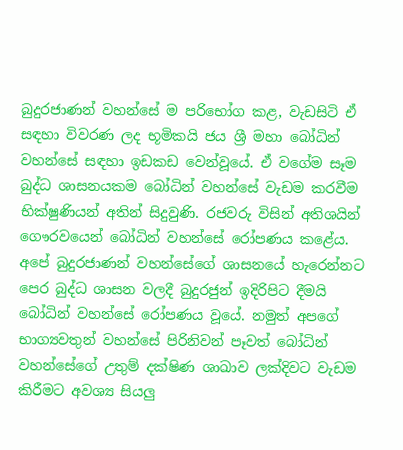බුදුරජාණන් වහන්සේ ම පරිභෝග කළ, වැඩසිටි ඒ සඳහා විවරණ ලද භූමිකයි ජය ශ්‍රී මහා බෝධින් වහන්සේ සඳහා ඉඩකඩ වෙන්වූයේ. ඒ වගේම සෑම බුද්ධ ශාසනයකම බෝධින් වහන්සේ වැඩම කරවීම භික්ෂුණියන් අතින් සිදුවුණි. රජවරු විසින් අතිශයින් ගෞරවයෙන් බෝධින් වහන්සේ රෝපණය කළේය. අපේ බුදුරජාණන් වහන්සේගේ ශාසනයේ හැරෙන්නට පෙර බුද්ධ ශාසන වලදී බුදුරජුන් ඉදිරිපිට දීමයි බෝධින් වහන්සේ රෝපණය වූයේ. නමුත් අපගේ භාග්‍යවතුන් වහන්සේ පිරිනිවන් පෑවත් බෝධින් වහන්සේගේ උතුම් දක්ෂිණ ශාඛාව ලක්දිවට වැඩම කිරීමට අවශ්‍ය සියලු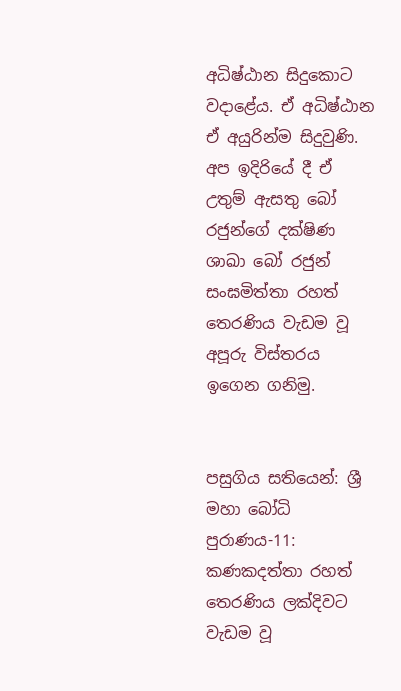අධිෂ්ඨාන සිදුකොට වදාළේය. ඒ අධිෂ්ඨාන ඒ අයුරින්ම සිදුවුණි. අප ඉදිරියේ දී ඒ උතුම් ඇසතු බෝ රජුන්ගේ දක්ෂිණ ශාඛා බෝ රජුන් සංඝමිත්තා රහත් තෙරණිය වැඩම වූ අපූරු විස්තරය ඉගෙන ගනිමු.


පසුගිය සතියෙන්: ශ්‍රී මහා බෝධි පුරාණය-11: කණකදත්තා රහත් තෙරණිය ලක්දිවට වැඩම වූ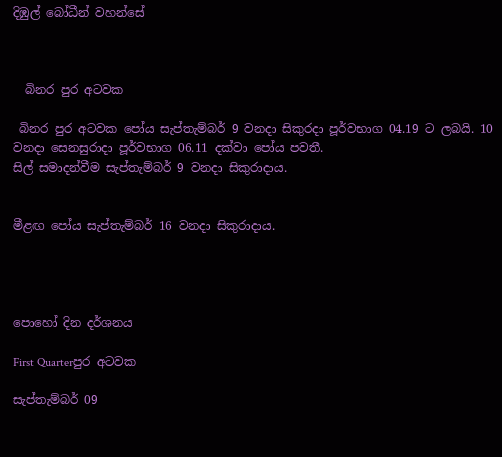දිඹුල් බෝධීන් වහන්සේ



  බිනර පුර අටවක

 බිනර පුර අටවක පෝය සැප්තැම්බර් 9 වනදා සිකුරදා පූර්වභාග 04.19 ට ලබයි. 10 වනදා සෙනසුරාදා පූර්වභාග 06.11 දක්වා පෝය පවතී.
සිල් සමාදන්වීම සැප්තැම්බර් 9 වනදා සිකුරාදාය.


මීළඟ පෝය සැප්තැම්බර් 16 වනදා සිකුරාදාය.




පොහෝ දින දර්ශනය

First Quarterපුර අටවක

සැප්තැම්බර් 09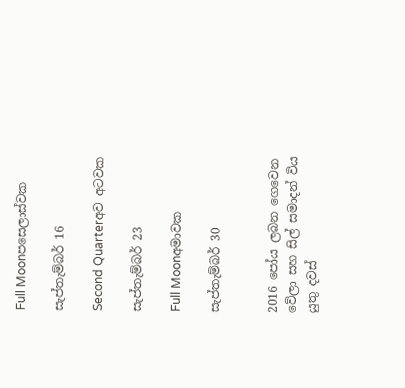Full Moonපසෙලාස්වක

සැප්තැම්බර් 16

Second Quarterඅව අටවක

සැප්තැම්බර් 23

Full Moonඅමාවක

සැප්තැම්බර් 30


2016 පෝය ලබන ගෙවෙන වේලා සහ සිල් සමාදන් විය යුතු දවස්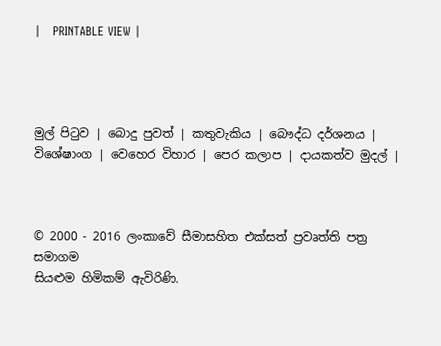|   PRINTABLE VIEW |




මුල් පිටුව | බොදු පුවත් | කතුවැකිය | බෞද්ධ දර්ශනය | විශේෂාංග | වෙහෙර විහාර | පෙර කලාප | දායකත්ව මුදල් |



© 2000 - 2016 ලංකාවේ සීමාසහිත එක්සත් ප්‍රවෘත්ති පත්‍ර සමාගම
සියළුම හිමිකම් ඇවිරිණි.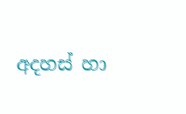අදහස් හා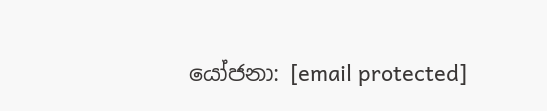යෝජනා: [email protected]